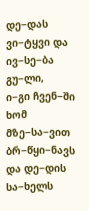დე−დას ვი−ტყვი და ივ−სე−ბა გუ−ლი,
ი−გი ჩვენ−ში ხომ მზე−სა−ვით ბრ−წყი−ნავს
და დე−დის სა−ხელს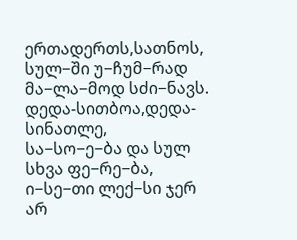ერთადერთს,სათნოს,
სულ−ში უ−ჩუმ−რად მა−ლა−მოდ სძი−ნავს.
დედა-სითბოა,დედა-სინათლე,
სა−სო−ე−ბა და სულ სხვა ფე−რე−ბა,
ი−სე−თი ლექ−სი ჯერ არ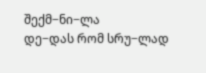შექმ−ნი−ლა
დე−დას რომ სრუ−ლად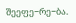შეეფე−რე−ბა.